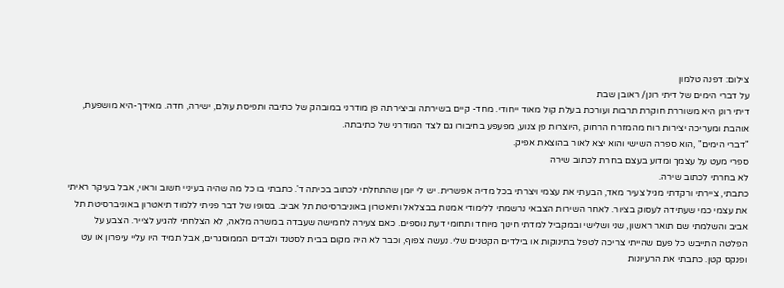צילום: דפנה טלמון
על דברי הימים של דיתי רונן/ ראובן שבת
דיתי רונן היא משוררת חוקרת תרבות ועורכת בעלת קול מאוד ייחודי. מחד- קיים בשירתה וביצירתה פן מודרני במובהק של כתיבה ותפיסת עולם, ישירה, חדה. מאידך-היא מושפעת, אוהבת ומעריכה יצירות רוח מהמזרח הרחוק ,היוצרות פן צנוע, מפעפע בחיבורו גם לצד המודרני של כתיבתה.
"דברי הימים" ,הוא ספרה השישי והוא יצא לאור בהוצאת אפיק.
ספרי מעט על עצמך ומדוע בעצם בחרת לכתוב שירה
לא בחרתי לכתוב שירה.
כתבתי, ציירתי ורקדתי מגיל צעיר מאד, הבעתי את עצמי ויצרתי בכל מדיה אפשרית. יש לי יומן שהתחלתי לכתוב בכיתה ד'. כתבתי בו כל מה שהיה בעיניי חשוב וראוי, אבל בעיקר ראיתי את עצמי כמי שעתידה לעסוק בציור. לאחר השירות הצבאי נרשמתי ללימודי אמנות בבצלאל ותיאטרון באוניברסיטת תל אביב. בסופו של דבר פניתי ללמוד תיאטרון באוניברסיטת תל אביב והשלמתי שם תואר ראשון, שני ושלישי ובמקביל למדתי חינוך מיוחד ותחומי דעת נוספים. כאם צעירה לחמישה שעבדה במשרה מלאה, לא הצלחתי להגיע לצייר. הצבע על הפלטה התייבש כל פעם שהייתי צריכה לטפל בתינוקות או בילדים הקטנים שלי. נעשה צפוף, וכבר לא היה מקום בבית לסטנד ולבדים הממוסגרים, אבל תמיד היו עליי עיפרון או עט ופנקס קטן. כתבתי את הרעיונות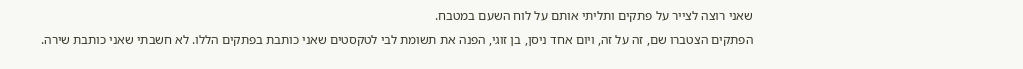שאני רוצה לצייר על פתקים ותליתי אותם על לוח השעם במטבח.
הפתקים הצטברו שם, זה על זה, ויום אחד ניסן, בן זוגי, הפנה את תשומת לבי לטקסטים שאני כותבת בפתקים הללו. לא חשבתי שאני כותבת שירה.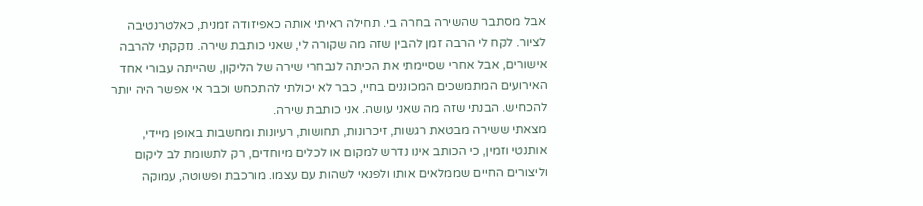אבל מסתבר שהשירה בחרה בי. תחילה ראיתי אותה כאפיזודה זמנית, כאלטרנטיבה לציור. לקח לי הרבה זמן להבין שזה מה שקורה לי, שאני כותבת שירה. נזקקתי להרבה אישורים, אבל אחרי שסיימתי את הכיתה לנבחרי שירה של הליקון, שהייתה עבורי אחד האירועים המתמשכים המכוננים בחיי, כבר לא יכולתי להתכחש וכבר אי אפשר היה יותר להכחיש. הבנתי שזה מה שאני עושה. אני כותבת שירה.
מצאתי ששירה מבטאת רגשות, זיכרונות, תחושות, רעיונות ומחשבות באופן מיידי, אותנטי וזמין, כי הכותב אינו נדרש למקום או לכלים מיוחדים, רק לתשומת לב ליקום וליצורים החיים שממלאים אותו ולפנאי לשהות עם עצמו. מורכבת ופשוטה, עמוקה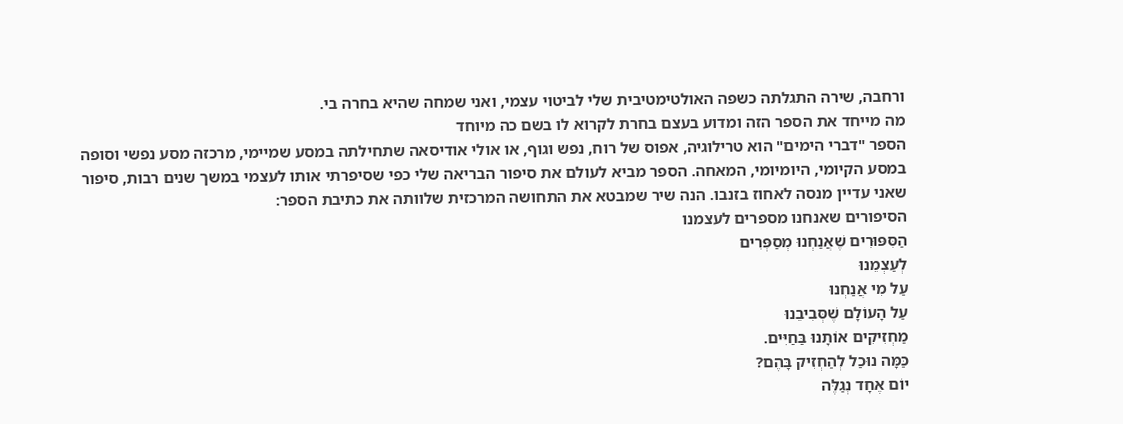ורחבה, שירה התגלתה כשפה האולטימטיבית שלי לביטוי עצמי, ואני שמחה שהיא בחרה בי.
מה מייחד את הספר הזה ומדוע בעצם בחרת לקרוא לו בשם כה מיוחד
הספר "דברי הימים" הוא טרילוגיה, אפוס של רוח, נפש וגוף, או אולי אודיסאה שתחילתה במסע שמיימי, מרכזה מסע נפשי וסופה במסע הקיומי, היומיומי, המאחה. הספר מביא לעולם את סיפור הבריאה שלי כפי שסיפרתי אותו לעצמי במשך שנים רבות, סיפור שאני עדיין מנסה לאחוז בזנבו. הנה שיר שמבטא את התחושה המרכזית שלוותה את כתיבת הספר:
הסיפורים שאנחנו מספרים לעצמנו
הַסִּפּוּרִים שֶׁאֲנַחְנוּ מְסַפְּרִים
לְעַצְמֵנוּ
עַל מִי אֲנַחְנוּ
עַל הָעוֹלָם שֶׁסְּבִיבֵנוּ
מַחְזִיקִים אוֹתָנוּ בַּחַיִּים.
כַּמָּה נוּכַל לְהַחְזִיק בָּהֶם?
יוֹם אֶחָד נְגַלֶּה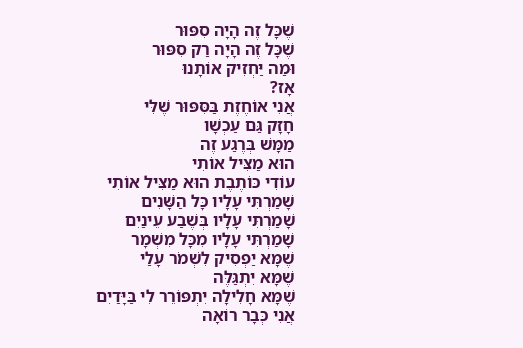שֶׁכָּל זֶה הָיָה סִפּוּר
שֶׁכָּל זֶה הָיָה רַק סִפּוּר
וּמַה יַּחְזִיק אוֹתָנוּ
אָז?
אֲנִי אוֹחֶזֶת בַּסִּפּוּר שֶׁלִּי
חָזָק גַּם עַכְשָׁו
מַמָּשׁ בְּרֶגַע זֶה
הוּא מַצִּיל אוֹתִי
עוֹדִי כּוֹתֶבֶת הוּא מַצִּיל אוֹתִי
שָׁמַרְתִּי עָלָיו כָּל הַשָּׁנִים
שָׁמַרְתִּי עָלָיו בְּשֶׁבַע עֵינַיִם
שָׁמַרְתִּי עָלָיו מִכָּל מִשְׁמָר
שֶׁמָּא יַפְסִיק לִשְׁמֹר עָלַי
שֶׁמָּא יִתְגַּלֶּה
שֶׁמָּא חָלִילָה יִתְפּוֹרֵר לִי בַּיָּדַיִם
אֲנִי כְּבָר רוֹאָה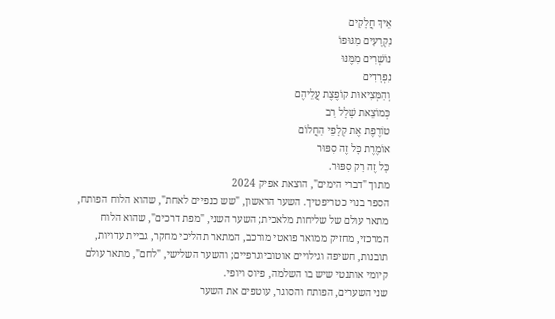אֵיךְ חֲלָקִים
נִקְרָעִים מִגּוּפוֹ
נוֹשְׁרִים מִמֶּנּוּ
נִפְרָדִים
וְהַמְּצִיאוּת קוֹפֶצֶת עֲלֵיהֶם
כְּמוֹצֵאת שָׁלָל רַב
טוֹרֶפֶת אֶת קְלָפֵי הַחֲלוֹם
אוֹמֶרֶת כָּל זֶה סִפּוּר
כָּל זֶה רַק סִפּוּר.
מתוך "דברי הימים", הוצאת אפיק 2024
הספר בנוי כטריפטיך. השער הראשון, "שש כנפיים לאחת", שהוא הלוח הפותח, מתאר עולם של שליחות מלאכית; השער השני, "מפת דרכים", שהוא הלוח המרכזי, מחזיק ממואר פואטי מורכב, המתאר תהליכי מחקר, גביית עדויות, תובנות, חשיפה וגילויים אוטוביוגרפיים; והשער השלישי, "לחם", מתאר עולם קיומי אותנטי שיש בו השלמה, פיוס ויופי.
שני השערים, הפותח והסוגר, עוטפים את השער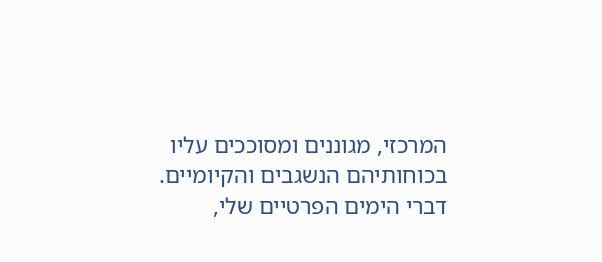המרכזי, מגוננים ומסוככים עליו בכוחותיהם הנשגבים והקיומיים.
דברי הימים הפרטיים שלי,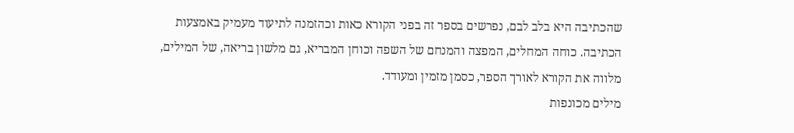שהכתיבה היא בלב לבם, נפרשים בספר זה בפני הקורא כאות וכהזמנה לתיעוד מעמיק באמצעות הכתיבה. כוחה המחלים, המפצה והמנחם של השפה וכוחן המבריא, גם מלשון בריאה, של המילים, מלווה את הקורא לאורך הספר, כסמן מזמין ומעודד.
מילים מכונפות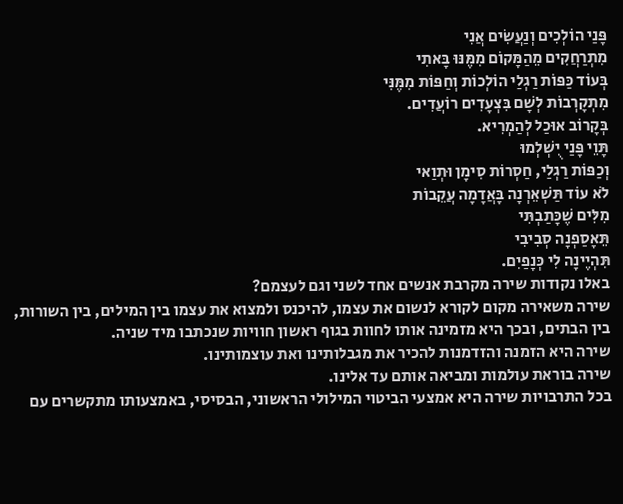פָּנַי הוֹלְכִים וְנַעֲשִׂים אֲנִי
מִתְרַחֲקִים מֵהַמָּקוֹם מִמֶּנּוּ בָּאתִי
בְּעוֹד כַּפּוֹת רַגְלַי הוֹלְכוֹת וְחַפּוֹת מִמֶּנִּי
מִתְקָרְבוֹת לְשָׁם בִּצְעָדִים רוֹעֲדִים.
בְּקָרוֹב אוּכַל לְהַמְרִיא.
תָּוֵי פָּנַי יֻשְׁלְמוּ
וְכַפּוֹת רַגְלַי, חַסְרוֹת סִימָן וּתְוַאי
לֹא עוֹד תַּשְׁאֵרְנָה בָּאֲדָמָה עֲקֵבוֹת
מִלִּים שֶׁכָּתַבְתִּי
תֵּאָסַפְנָה סְבִיבִי
תִּהְיֶינָה לִי כְּנָפַיִם.
באלו נקודות שירה מקרבת אנשים אחד לשני וגם לעצמם?
שירה משאירה מקום לקורא לנשום את עצמו, להיכנס ולמצוא את עצמו בין המילים, בין השורות, בין הבתים, ובכך היא מזמינה אותו לחוות בגוף ראשון חוויות שנכתבו מיד שניה.
שירה היא הזמנה והזדמנות להכיר את מגבלותינו ואת עוצמותינו.
שירה בוראת עולמות ומביאה אותם עד אלינו.
בכל התרבויות שירה היא אמצעי הביטוי המילולי הראשוני, הבסיסי, באמצעותו מתקשרים עם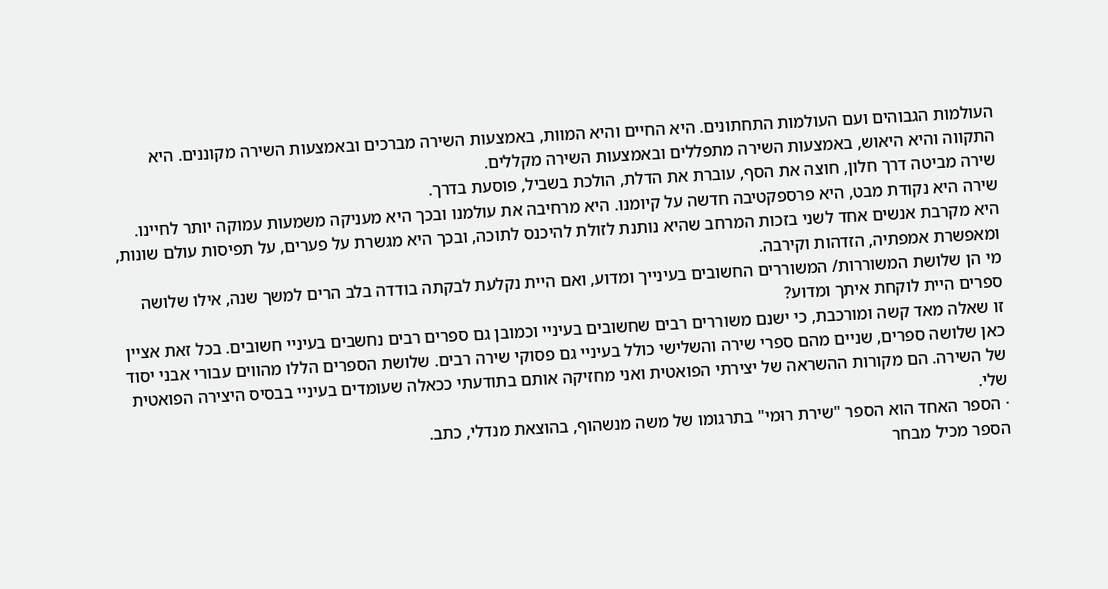העולמות הגבוהים ועם העולמות התחתונים. היא החיים והיא המוות, באמצעות השירה מברכים ובאמצעות השירה מקוננים. היא התקווה והיא היאוש, באמצעות השירה מתפללים ובאמצעות השירה מקללים.
שירה מביטה דרך חלון, חוצה את הסף, עוברת את הדלת, הולכת בשביל, פוסעת בדרך.
שירה היא נקודת מבט, היא פרספקטיבה חדשה על קיומנו. היא מרחיבה את עולמנו ובכך היא מעניקה משמעות עמוקה יותר לחיינו.
היא מקרבת אנשים אחד לשני בזכות המרחב שהיא נותנת לזולת להיכנס לתוכה, ובכך היא מגשרת על פערים, על תפיסות עולם שונות, ומאפשרת אמפתיה, הזדהות וקירבה.
מי הן שלושת המשוררות/ המשוררים החשובים בעינייך ומדוע, ואם היית נקלעת לבקתה בודדה בלב הרים למשך שנה, אילו שלושה ספרים היית לוקחת איתך ומדוע?
זו שאלה מאד קשה ומורכבת, כי ישנם משוררים רבים שחשובים בעיניי וכמובן גם ספרים רבים נחשבים בעיניי חשובים. בכל זאת אציין כאן שלושה ספרים, שניים מהם ספרי שירה והשלישי כולל בעיניי גם פסוקי שירה רבים. שלושת הספרים הללו מהווים עבורי אבני יסוד של השירה. הם מקורות ההשראה של יצירתי הפואטית ואני מחזיקה אותם בתודעתי ככאלה שעומדים בעיניי בבסיס היצירה הפואטית שלי.
· הספר האחד הוא הספר "שירת רוּמי" בתרגומו של משה מנשהוף, בהוצאת מנדלי, כתב.
הספר מכיל מבחר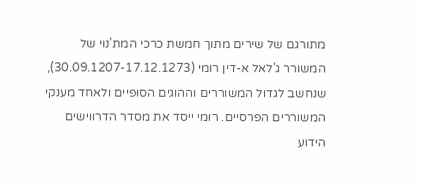מתורגם של שירים מתוך חמשת כרכי המת'נוי של המשורר ג'לאל א-דין רומי (30.09.1207-17.12.1273), שנחשב לגדול המשוררים וההוגים הסוּפיים ולאחד מענקי המשוררים הפרסיים. רוּמי ייסד את מסדר הדרווישים הידוע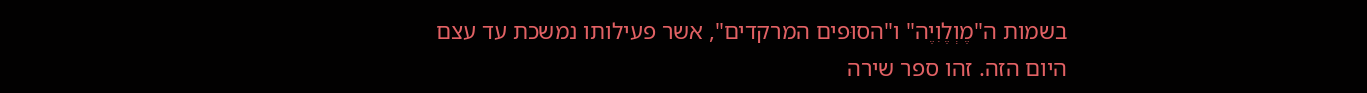בשמות ה"מֶוְלֶוִיֶה" ו"הסוּפים המרקדים", אשר פעילותו נמשכת עד עצם היום הזה. זהו ספר שירה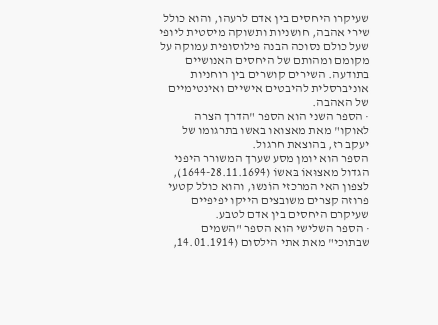שעיקרו היחסים בין אדם לרעהו, והוא כולל שירי אהבה, חושניות ותשוקה מיסטית ליופי שעל כולם נסוכה הבנה פילוסופית עמוקה על מקומם ומהותם של היחסים האנושיים בתודעה. השירים קושרים בין רוחניות אוניברסלית להיבטים אישיים ואינטימיים של האהבה.
· הספר השני הוא הספר "הדרך הצרה לאוקו" מאת מאצואו באשו בתרגומו של יעקב רז, בהוצאת חרגול.
הספר הוא יומן מסע שערך המשורר היפני הגדול מאצוּאוֹ בּאשוֹ (1644-28.11.1694), לצפון האי המרכזי הוֹנשוּ, והוא כולל קטעי פרוזה קצרים משובצים הייקו יפיפיים שעיקרם היחסים בין אדם לטבע.
· הספר השלישי הוא הספר "השמים שבתוכי" מאת אתי הילסום (14.01.1914,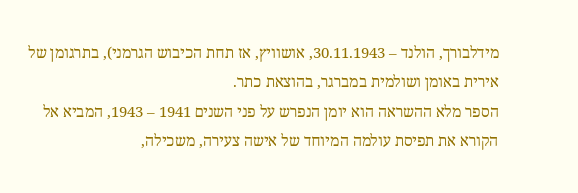מידלבורך, הולנד – 30.11.1943, אושוויץ, אז תחת הכיבוש הגרמני), בתרגומן של אירית באומן ושולמית במברגר, בהוצאת כתר.
הספר מלא ההשראה הוא יומן הנפרש על פני השנים 1941 – 1943, המביא אל הקורא את תפיסת עולמה המיוחד של אישה צעירה, משכילה,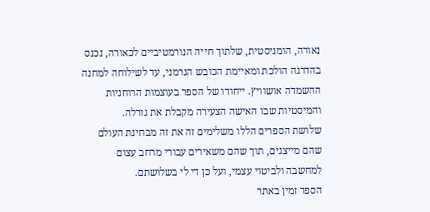נאורה, הומניסטית, שלתוך חייה הנורמטיביים לכאורה, נכנס בהדרגה הולכת ומאיימת הכובש הגרמני, עד לשילוחה למחנה ההשמדה אושוויץ. ייחודו של הספר בעוצמות הרוחניות והמיסטיות שבו האישה הצעירה מקבלת את גורלה.
שלושת הספרים הללו משלימים זה את זה מבחינת העולם שהם מייצגים, תוך שהם משאירים עבורי מרחב עצום למחשבה ולביטוי עצמי, ועל כן די לי בשלושתם.
הספר זמין באתר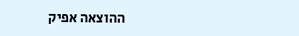ההוצאה אפיק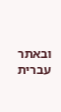ובאתר עברית